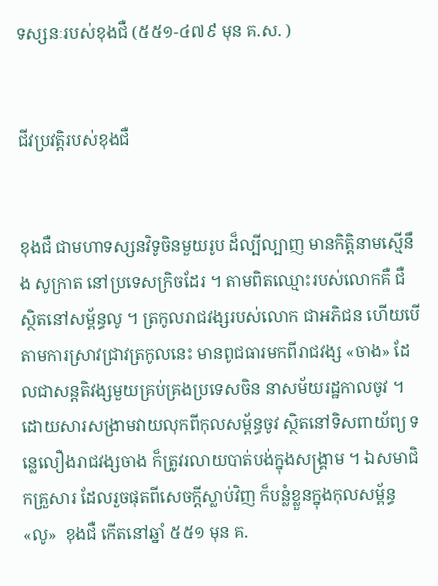ទស្សនៈរបស់ខុងជឺ (៥៥១-៤៧៩ មុន គ.ស. )


ជីវប្រវត្តិរបស់ខុងជឺ


ខុងជឺ ជាមហាទស្សនវិទូចិនមួយរូប ដ៏ល្បីល្បាញ មានកិត្តិនាមស្មើនឹង សូក្រាត នៅប្រទេសក្រិចដែរ ។ តាមពិតឈ្មោះរបស់លោកគឺ ជឺ ស្ថិតនៅសម្ព័ន្ធលូ ។ ត្រកូលរាជវង្សរបស់លោក ជាអភិជន ហើយបើតាមការស្រាវជ្រាវត្រកូលនេះ មានពូជធារមកពីរាជវង្ស‍ ‍«ចាង» ដែលជាសន្តតិវង្សមួយគ្រប់គ្រងប្រទេសចិន នាសម័យរដ្ឋកាលចូវ ។ ដោយសារសង្រាមវាយលុកពីកុលសម្ព័ន្ធចូវ ស្ថិតនៅទិសពាយ័ព្យ ទន្លេលឿងរាជវង្សចាង ក៏ត្រូវរលាយបាត់បង់ក្នុងសង្រ្គាម ។ ឯសមាជិកគ្រួសារ ដែលរួចផុតពីសេចក្តីស្លាប់វិញ ក៏បន្លំខ្លួនក្នុងកុលសម្ព័ន្ធ «លូ»  ខុងជឺ កើតនៅឆ្នាំ ៥៥១ មុន គ.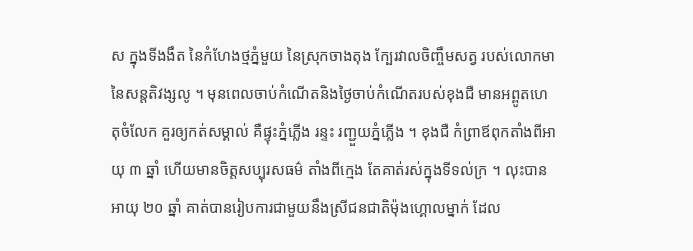ស ក្នុងទីងងឹត នៃកំហែងថ្មភ្នំមួយ នៃស្រុកចាងតុង ក្បែរវាលចិញ្ចឹមសត្វ របស់លោកមានៃសន្តតិវង្សលូ ។ មុនពេលចាប់កំណើតនិងថ្ងៃចាប់កំណើតរបស់ខុងជឺ មានអព្ពូតហេតុចំលែក គួរឲ្យកត់សម្គាល់ គឺផ្ទុះភ្នំភ្លើង រន្ទះ រញ្ជួយភ្នំភ្លើង ។ ខុងជឺ កំព្រាឪពុកតាំងពីអាយុ ៣ ឆ្នាំ ហើយមានចិត្តសប្បុរសធម៌ តាំងពីក្មេង តែគាត់រស់ក្នុងទីទល់ក្រ ។ លុះបានអាយុ ២០ ឆ្នាំ គាត់បានរៀបការជាមួយនឹងស្រីជនជាតិម៉ុងហ្គោលម្នាក់ ដែល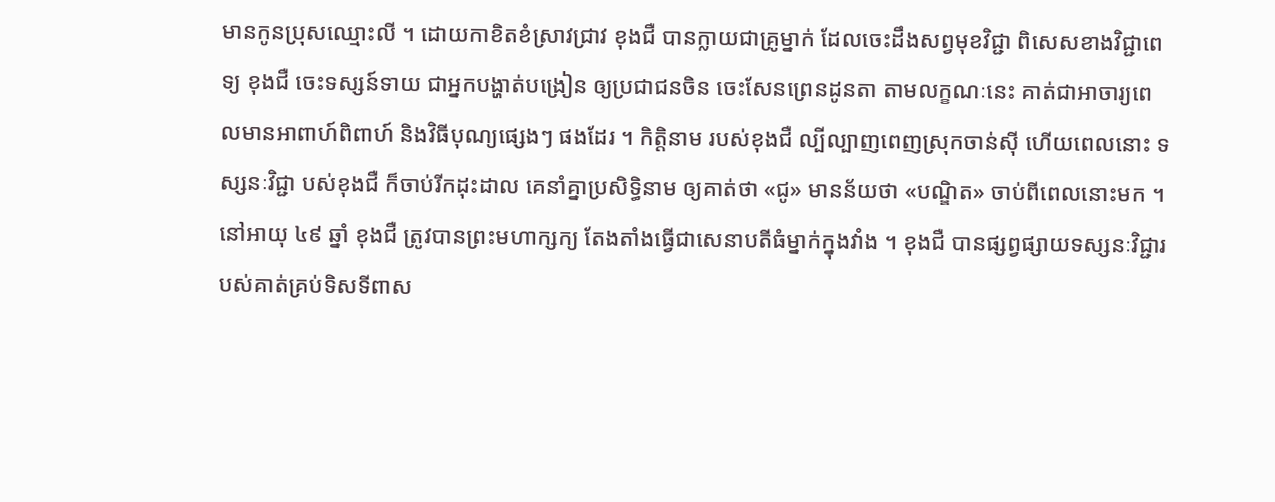មានកូនប្រុសឈ្មោះលី ។ ដោយកាខិតខំស្រាវជ្រាវ ខុងជឺ បានក្លាយជាគ្រូម្នាក់ ដែលចេះដឹងសព្វមុខវិជ្ជា ពិសេសខាងវិជ្ជាពេទ្យ ខុងជឺ ចេះទស្សន៍ទាយ ជាអ្នកបង្ហាត់បង្រៀន ឲ្យប្រជាជនចិន ចេះសែនព្រេនដូនតា តាមលក្ខណៈនេះ គាត់ជាអាចារ្យពេលមានអាពាហ៍ពិពាហ៍ និងវិធីបុណ្យផ្សេងៗ ផងដែរ ។ កិត្តិនាម របស់ខុងជឺ ល្បីល្បាញពេញស្រុកចាន់ស៊ី ហើយពេលនោះ ទស្សនៈវិជ្ជា បស់ខុងជឺ ក៏ចាប់រីកដុះដាល គេនាំគ្នាប្រសិទ្ធិនាម ឲ្យគាត់ថា «ជូ» មានន័យថា «បណ្ឌិត» ចាប់ពីពេលនោះមក ។ នៅអាយុ ៤៩ ឆ្នាំ ខុងជឺ ត្រូវបានព្រះមហាក្សក្យ តែងតាំងធ្វើជាសេនាបតីធំម្នាក់ក្នុងវាំង ។ ខុងជឺ បានផ្សព្វផ្សាយទស្សនៈវិជ្ជារបស់គាត់គ្រប់ទិសទីពាស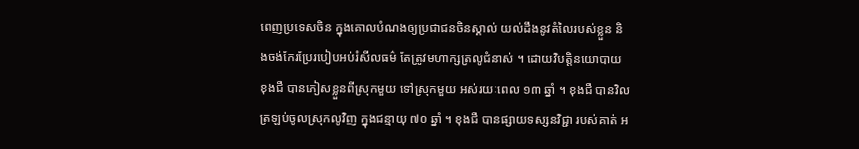ពេញប្រទេសចិន ក្នុងគោលបំណងឲ្យប្រជាជនចិនស្គាល់ យល់ដឹងនូវតំលៃរបស់ខ្លួន និងចង់កែរប្រែរបៀបអប់រំសីលធម៌ តែត្រូវមហាក្សត្រលូជំនាស់ ។ ដោយវិបត្តិនយោបាយ ខុងជឺ បានភៀសខ្លួនពីស្រុកមួយ ទៅស្រុកមួយ អស់រយៈពេល ១៣ ឆ្នាំ ។ ខុងជឺ បានវិលត្រឡប់ចូលស្រុកលូវិញ ក្នុងជន្មាយុ ៧០ ឆ្នាំ ។ ខុងជឺ បានផ្សាយទស្សនវិជ្ជា របស់គាត់ អ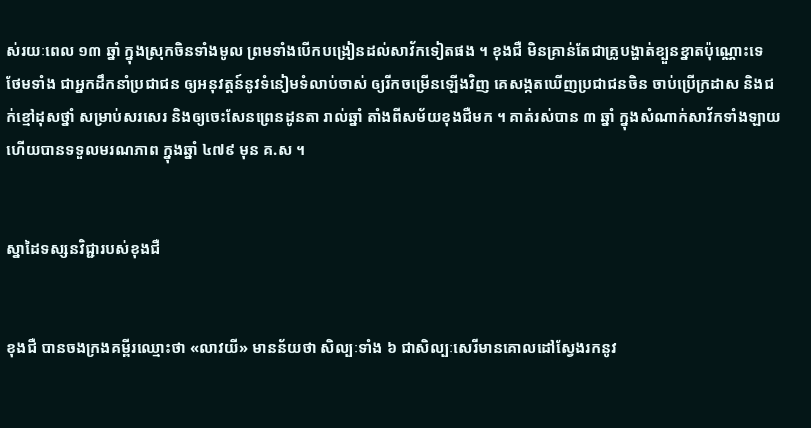ស់រយៈពេល ១៣ ឆ្នាំ ក្នុងស្រុកចិនទាំងមូល ព្រមទាំងបើកបង្រៀនដល់សាវ័កទៀតផង ។ ខុងជឺ មិនគ្រាន់តែជាគ្រូបង្ហាត់ខ្បួនខ្នាតប៉ុណ្ណោះទេ ថែមទាំង ជាអ្នកដឹកនាំប្រជាជន ឲ្យអនុវត្តន៍នូវទំនៀមទំលាប់ចាស់ ឲ្យរីកចម្រើនឡើងវិញ គេសង្កតឃើញប្រជាជនចិន ចាប់ប្រើក្រដាស និងជក់ខ្មៅដុសថ្នាំ សម្រាប់សរសេរ និងឲ្យចេះសែនព្រេនដូនតា រាល់ឆ្នាំ តាំងពីសម័យខុងជឺមក ។ គាត់រស់បាន ៣ ឆ្នាំ ក្នុងសំណាក់សាវ័កទាំងឡាយ ហើយបានទទួលមរណភាព ក្នុងឆ្នាំ ៤៧៩ មុន គ.ស ។


ស្នាដៃទស្សនវិជ្ជារបស់ខុងជឺ


ខុងជឺ បានចងក្រងគម្ពីរឈ្មោះថា «លាវយី» មានន័យថា សិល្បៈទាំង ៦ ជាសិល្បៈសេរីមានគោលដៅស្វែងរកនូវ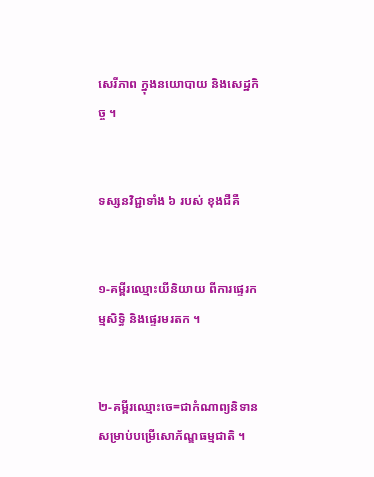សេរីភាព ក្នុងនយោបាយ និងសេដ្ឋកិច្ច ។


ទស្សនវិជ្ជាទាំង ៦ របស់ ខុងជឺគឺ


១-គម្ពីរឈ្មោះយីនិយាយ ពីការផ្ទេរកម្មសិទ្ធិ និងផ្ទេរមរតក ។


២-គម្ពីរឈ្មោះចេ=ជាកំណាព្យនិទាន សម្រាប់បម្រើសោភ័ណ្ឌធម្មជាតិ ។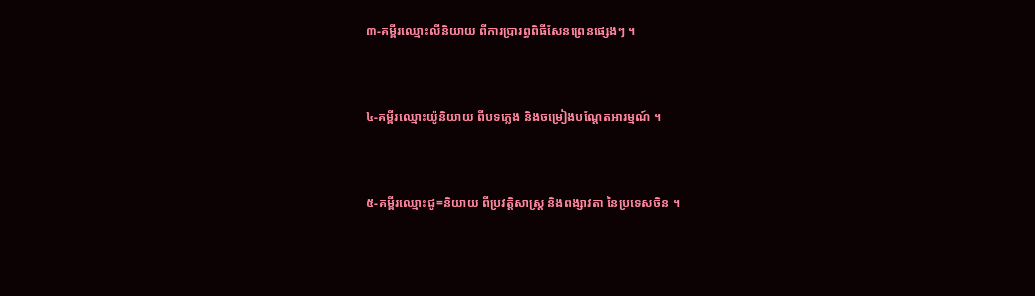៣-គម្ពីរឈ្មោះលីនិយាយ ពីការប្រារព្ធពិធីសែនព្រេនផ្សេងៗ ។


៤-គម្ពីរឈ្មោះយ៉ូនិយាយ ពីបទភ្លេង និងចម្រៀងបណ្តែតអារម្មណ៍ ។


៥-គម្ពីរឈ្មោះជូ=និយាយ ពីប្រវត្តិសាស្រ្ត និងពង្សាវតា នៃប្រទេសចិន ។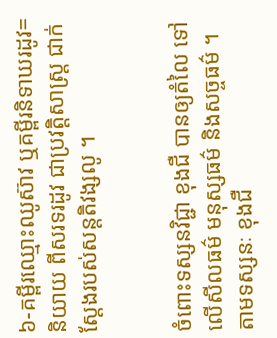៦-គម្ពីរឈ្មោះឈូស៊ាវ ឬគម្ពីរនិទាឃរដូវ=និយាយ ពីសរទរដូវ ជាប្រវត្តិសាស្រ្ត ជាក់ស្តែងរបស់សន្តតិវង្សលូ ។


ចំពោះទស្សនវិជ្ជា ខុងជឺ បានឲ្យតំលៃ ទៅលើសីលធម៌ មនុស្សធម៌ និងសច្ចធម៌ ។ តាមទស្សនៈ ខុងជឺ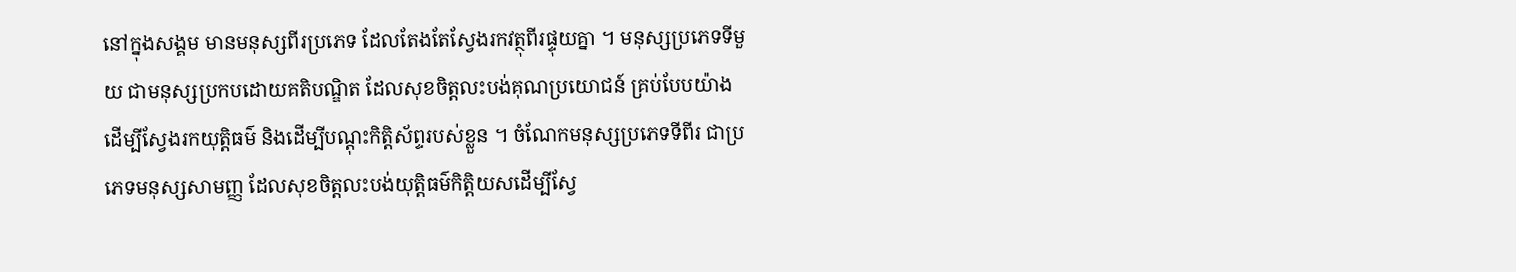នៅក្នុងសង្គម មានមនុស្សពីរប្រភេទ ដែលតែងតែស្វែងរកវត្ថុពីរផ្ទុយគ្នា ។ មនុស្សប្រភេទទីមួយ ជាមនុស្សប្រកបដោយគតិបណ្ឌិត ដែលសុខចិត្តលះបង់គុណប្រយោជន៍ គ្រប់បែបយ៉ាង ដើម្បីស្វែងរកយុត្តិធម៌ និងដើម្បីបណ្តុះកិត្តិស័ព្ទរបស់ខ្លួន ។ ចំណែកមនុស្សប្រភេទទីពីរ ជាប្រភេទមនុស្សសាមញ្ញ ដែលសុខចិត្តលះបង់យុត្តិធម៌កិត្តិយសដើម្បីស្វែ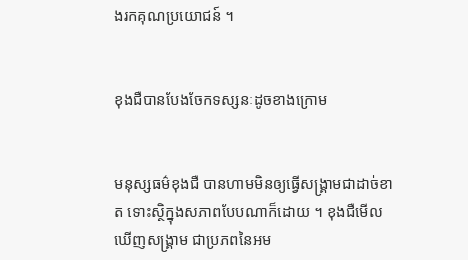ងរកគុណប្រយោជន៍ ។


ខុងជឺបានបែងចែកទស្សនៈដូចខាងក្រោម


មនុស្សធម៌ខុងជឺ បានហាមមិនឲ្យធ្វើសង្រ្គាមជាដាច់ខាត ទោះស្ថិក្នុងសភាពបែបណាក៏ដោយ ។ ខុងជឺមើលឃើញសង្រ្គាម ជាប្រភពនៃអម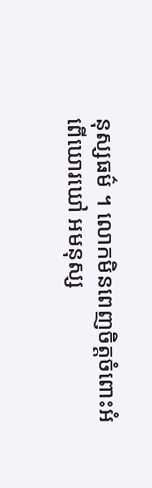នុស្សធម៌ ។ លោកមិនពេញចិត្តចំពោះអំពើឃោរឃៅ អមនុស្ស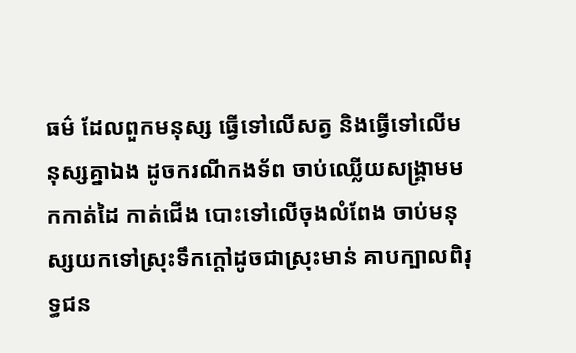ធម៌ ដែលពួកមនុស្ស ធ្វើទៅលើសត្វ និងធ្វើទៅលើមនុស្សគ្នាឯង ដូចករណីកងទ័ព ចាប់ឈ្លើយសង្រ្គាមមកកាត់ដៃ កាត់ជើង បោះទៅលើចុងលំពែង ចាប់មនុស្សយកទៅស្រុះទឹកក្តៅដូចជាស្រុះមាន់ គាបក្បាលពិរុទ្ធជន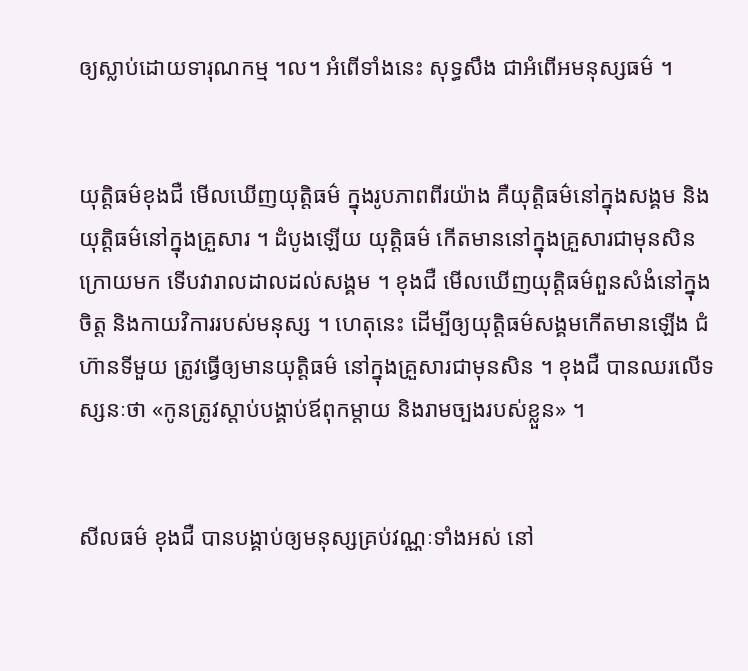ឲ្យស្លាប់ដោយទារុណកម្ម ។ល។ អំពើទាំងនេះ សុទ្ធសឹង ជាអំពើអមនុស្សធម៌ ។


យុត្តិធម៌ខុងជឺ មើលឃើញយុត្តិធម៌ ក្នុងរូបភាពពីរយ៉ាង គឺយុត្តិធម៌នៅក្នុងសង្គម និងយុត្តិធម៌នៅក្នុងគ្រួសារ ។ ដំបូងឡើយ យុត្តិធម៌ កើតមាននៅក្នុងគ្រួសារជាមុនសិន ក្រោយមក ទើបវារាលដាលដល់សង្គម ។ ខុងជឺ មើលឃើញយុត្តិធម៌ពួនសំងំនៅក្នុងចិត្ត និងកាយវិការរបស់មនុស្ស ។ ហេតុនេះ ដើម្បីឲ្យយុត្តិធម៌សង្គមកើតមានឡើង ជំហ៊ានទីមួយ ត្រូវធ្វើឲ្យមានយុត្តិធម៌ នៅក្នុងគ្រួសារជាមុនសិន ។ ខុងជឺ បានឈរលើទស្សនៈថា «កូនត្រូវស្តាប់បង្គាប់ឪពុកម្តាយ និងរាមច្បងរបស់ខ្លួន» ។


សីលធម៌ ខុងជឺ បានបង្គាប់ឲ្យមនុស្សគ្រប់វណ្ណៈទាំងអស់ នៅ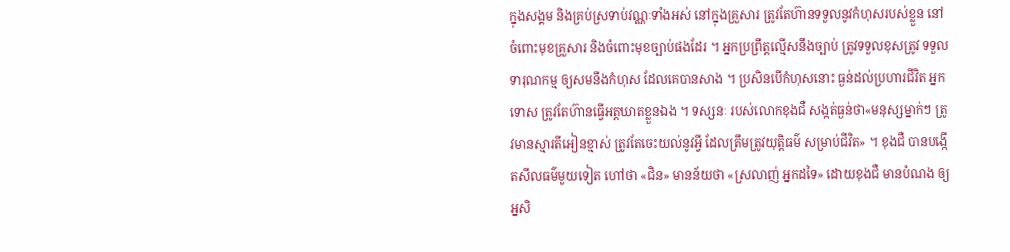ក្នុងសង្គម និងគ្រប់ស្រទាប់វណ្ណៈទាំងអស់ នៅក្នុងគ្រួសារ ត្រូវតែហ៊ានទទួលនូវកំហុសរបស់ខ្លួន នៅចំពោះមុខគ្រួសារ និងចំពោះមុខច្បាប់ផងដែរ ។ អ្នកប្រព្រឹត្តល្មើសនឹងច្បាប់ ត្រូវទទួលខុសត្រូវ ទទួលទារុណកម្ម ឲ្យសមនឹងកំហុស ដែលគេបានសាង ។ ប្រសិនបើកំហុសនោះ ធ្ងន់ដល់ប្រហារជីវិត អ្នកទោស ត្រូវតែហ៊ានធ្វើអត្តឃាតខ្លួនឯង ។ ទស្សនៈ របស់លោកខុងជឺ សង្កត់ធ្ងន់ថា«មនុស្សម្នាក់ៗ ត្រូវមានស្មារតីអៀនខ្មាស់ ត្រូវតែចេះយល់នូវអ្វី ដែលត្រឹមត្រូវយុត្តិធម៌ សម្រាប់ជីវិត» ។ ខុងជឺ បានបង្កើតសីលធម៌មួយទៀត ហៅថា «ជិន» មានន័យថា «ស្រលាញ់ អ្នកដទៃ» ដោយខុងជឺ មានបំណង ឲ្យអ្នសិ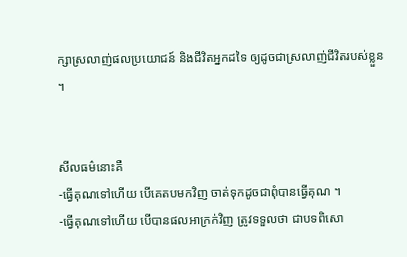ក្សាស្រលាញ់ផលប្រយោជន៍ និងជីវិតអ្នកដទៃ ឲ្យដូចជាស្រលាញ់ជីវិតរបស់ខ្លួន ។


សីលធម៌នោះគឺ
-ធ្វើគុណទៅហើយ បើគេតបមកវិញ ចាត់ទុកដូចជាពុំបានធ្វើគុណ ។
-ធ្វើគុណទៅហើយ បើបានផលអាក្រក់វិញ ត្រូវទទួលថា ជាបទពិសោ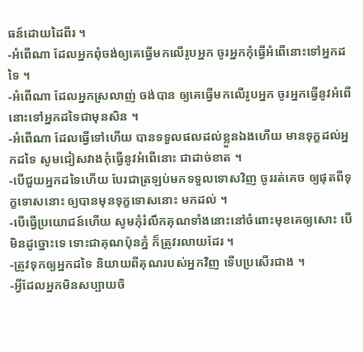ធន៍ដោយដៃពីរ ។
-អំពើណា ដែលអ្នកពុំចង់ឲ្យគេធ្វើមកលើរូបអ្នក ចូរអ្នកកុំធ្វើអំពើនោះទៅអ្នកដទៃ ។
-អំពើណា ដែលអ្នកស្រលាញ់ ចង់បាន ឲ្យគេធ្វើមកលើរូបអ្នក ចូរអ្នកធ្វើនូវអំពើនោះទៅអ្នកដទៃជាមុនសិន ។
-អំពើណា ដែលធ្វើទៅហើយ បានទទួលផលដល់ខ្លួនឯងហើយ មានទុក្ខដល់អ្នកដទៃ សូមជៀសវាងកុំធ្វើនូវអំពើនោះ ជាដាច់ខាត ។
-បើជួយអ្នកដទៃហើយ បែរជាត្រឡប់មកទទួលទោសវិញ ចូររត់គេច ឲ្យផុតពីទុក្ខទោសនោះ ឲ្យបានមុនទុក្ខទោសនោះ មកដល់ ។
-បើធ្វើប្រយោជន៍ហើយ សូមកុំរំលឹកគុណទាំងនោះនៅចំពោះមុខគេឲ្យសោះ បើមិនដូច្នោះទេ ទោះជាគុណប៉ុនភ្នំ ក៏ត្រូវរលាយដែរ ។
-ត្រូវទុកឲ្យអ្នកដទៃ និយាយពីគុណរបស់អ្នកវិញ ទើបប្រសើរជាង ។
-អ្វីដែលអ្នកមិនសប្បាយចិ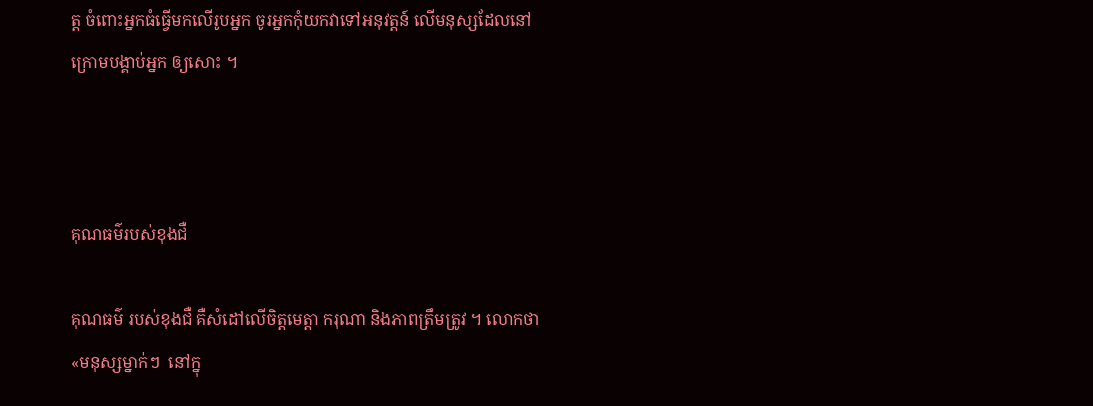ត្ត ចំពោះអ្នកធំធ្វើមកលើរូបអ្នក ចូរអ្នកកុំយកវាទៅអនុវត្តន៍ លើមនុស្សដែលនៅក្រោមបង្គាប់អ្នក ឲ្យសោះ ។



គុណធម៌របស់ខុងជឺ

គុណធម៌ របស់ខុងជឺ គឺសំដៅលើចិត្តមេត្តា ករុណា និងភាពត្រឹមត្រូវ ។ លោកថា«មនុស្សម្នាក់ៗ  នៅក្នុ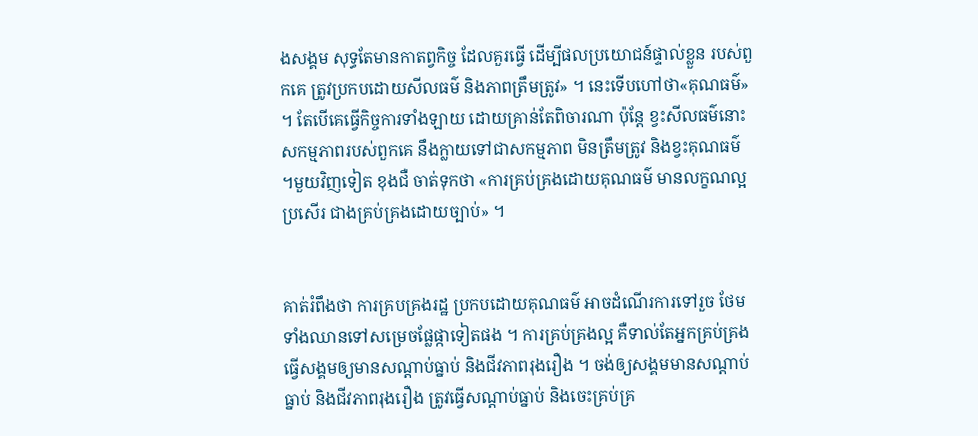ងសង្គម សុទ្ធតែមានកាតព្វកិច្ច ដែលគួរធ្វើ ដើម្បីផលប្រយោជន៍ផ្ទាល់ខ្លួន របស់ពួកគេ ត្រូវប្រកបដោយសីលធម៌ និងភាពត្រឹមត្រូវ» ។ នេះទើបហៅថា«គុណធម៌» ។ តែបើគេធ្វើកិច្ចការទាំងឡាយ ដោយគ្រាន់តែពិចារណា ប៉ុន្តែ ខ្វះសីលធម៌នោះ សកម្មភាពរបស់ពួកគេ នឹងក្លាយទៅជាសកម្មភាព មិនត្រឹមត្រូវ និងខ្វះគុណធម៌ ។មួយវិញទៀត ខុងជឺ ចាត់ទុកថា «ការគ្រប់គ្រងដោយគុណធម៌ មានលក្ខណល្អប្រសើរ ជាងគ្រប់គ្រងដោយច្បាប់» ។


គាត់រំពឹងថា ការគ្របគ្រងរដ្ឋ ប្រកបដោយគុណធម៌ អាចដំណើរការទៅរួច ថែមទាំងឈានទៅសម្រេចផ្លែផ្កាទៀតផង ។ ការគ្រប់គ្រងល្អ គឺទាល់តែអ្នកគ្រប់គ្រង ធ្វើសង្គមឲ្យមានសណ្តាប់ធ្នាប់ និងជីវភាពរុងរឿង ។ ចង់ឲ្យសង្គមមានសណ្តាប់ធ្នាប់ និងជីវភាពរុងរឿង ត្រូវធ្វើសណ្តាប់ធ្នាប់ និងចេះគ្រប់គ្រ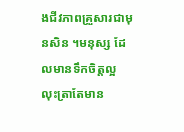ងជីវភាពគ្រួសារជាមុនសិន ។មនុស្ស ដែលមានទឹកចិត្តល្អ លុះត្រាតែមាន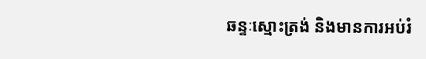ឆន្ទៈស្មោះត្រង់ និងមានការអប់រំ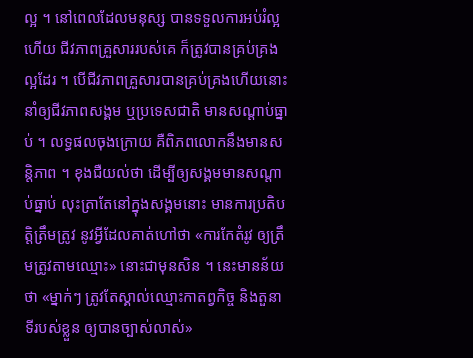ល្អ ។ នៅពេលដែលមនុស្ស បានទទួលការអប់រំល្អហើយ ជីវភាពគ្រួសាររបស់គេ ក៏ត្រូវបានគ្រប់គ្រងល្អដែរ ។ បើជីវភាពគ្រួសារបានគ្រប់គ្រងហើយនោះ នាំឲ្យជីវភាពសង្គម ឬប្រទេសជាតិ មានសណ្តាប់ធ្នាប់ ។ លទ្ធផលចុងក្រោយ គឺពិភពលោកនឹងមានសន្តិភាព ។ ខុងជឺយល់ថា ដើម្បីឲ្យសង្គមមានសណ្តាប់ធ្នាប់ លុះត្រាតែនៅក្នុងសង្គមនោះ មានការប្រតិបត្តិត្រឹមត្រូវ នូវអ្វីដែលគាត់ហៅថា «ការកែតំរូវ ឲ្យត្រឹមត្រូវតាមឈ្មោះ» នោះជាមុនសិន ។ នេះមានន័យថា «ម្នាក់ៗ ត្រូវតែស្គាល់ឈ្មោះកាតព្វកិច្ច និងតួនាទីរបស់ខ្លួន ឲ្យបានច្បាស់លាស់»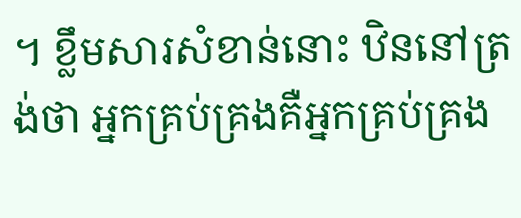។ ខ្លឹមសារសំខាន់នោះ ឋិននៅត្រង់ថា អ្នកគ្រប់គ្រងគឺអ្នកគ្រប់គ្រង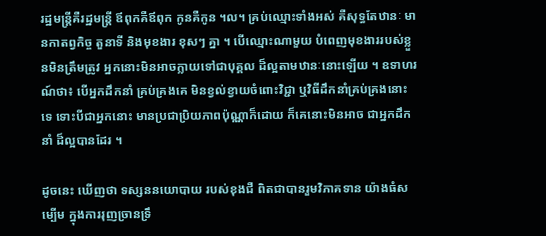រដ្ឋមន្រ្តីគឺរដ្ឋមន្រ្តី ឪពុកគឺឪពុក កូនគឺកូន ។ល។ គ្រប់ឈ្មោះទាំងអស់ គឺសុទ្ធតែឋានៈ មានកាតព្វកិច្ច តួនាទី និងមុខងារ ខុសៗ គ្នា ។ បើឈ្មោះណាមួយ បំពេញមុខងាររបស់ខ្លួនមិនត្រឹមត្រូវ អ្នកនោះមិនអាចក្លាយទៅជាបុគ្គល ដ៏ល្អតាមឋានៈនោះឡើយ ។ ឧទាហរណ៍ថា៖ បើអ្នកដឹកនាំ គ្រប់គ្រងគេ មិនខ្វល់ខ្វាយចំពោះវិជ្ជា ឬវិធីដឹកនាំគ្រប់គ្រងនោះទេ ទោះបីជាអ្នកនោះ មានប្រជាប្រិយភាពប៉ុណ្ណាក៏ដោយ ក៏គេនោះមិនអាច ជាអ្នកដឹកនាំ ដ៏ល្អបានដែរ ។

ដូចនេះ ឃើញថា ទស្សននយោបាយ របស់ខុងជឺ ពិតជាបានរួមវិភាគទាន យ៉ាងធំសម្បើម ក្នុងការរុញច្រានទ្រឹ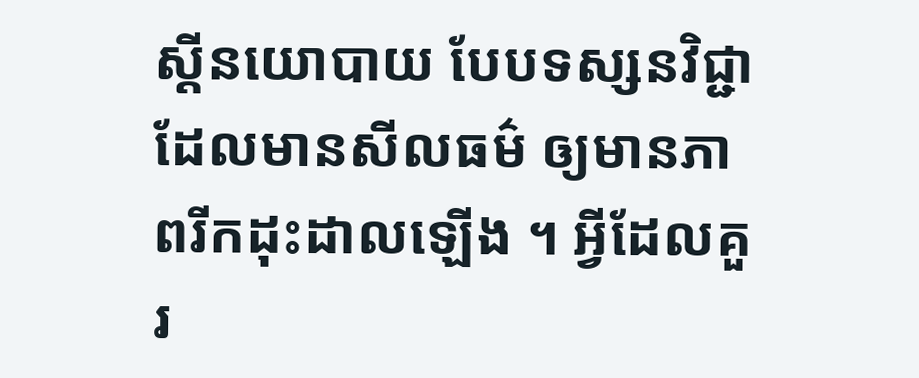ស្តីនយោបាយ បែបទស្សនវិជ្ជា ដែលមានសីលធម៌ ឲ្យមានភាពរីកដុះដាលឡើង ។ អ្វីដែលគួរ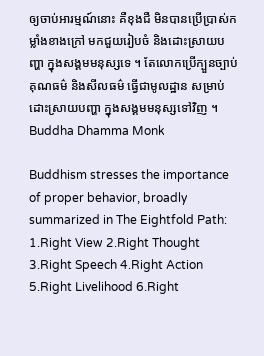ឲ្យចាប់អារម្មណ៍នោះ គឺខុងជឺ មិនបានប្រើប្រាស់កម្លាំងខាងក្រៅ មកជួយរៀបចំ និងដោះស្រាយបញ្ហា ក្នុងសង្គមមនុស្សទេ ។ តែលោកប្រើក្បួនច្បាប់ គុណធម៌ និងសីលធម៌ ធ្វើជាមូលដ្ឋាន សម្រាប់ដោះស្រាយបញ្ហា ក្នុងសង្គមមនុស្សទៅវិញ ។
Buddha Dhamma Monk

Buddhism stresses the importance of proper behavior, broadly summarized in The Eightfold Path: 1.Right View 2.Right Thought 3.Right Speech 4.Right Action 5.Right Livelihood 6.Right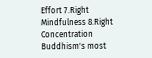Effort 7.Right Mindfulness 8.Right Concentration Buddhism's most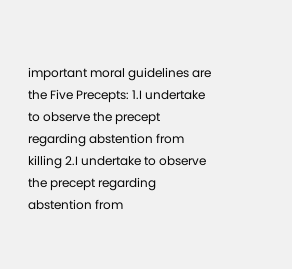important moral guidelines are the Five Precepts: 1.I undertake to observe the precept regarding abstention from killing 2.I undertake to observe the precept regarding abstention from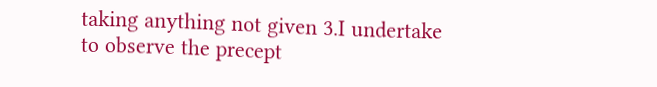taking anything not given 3.I undertake to observe the precept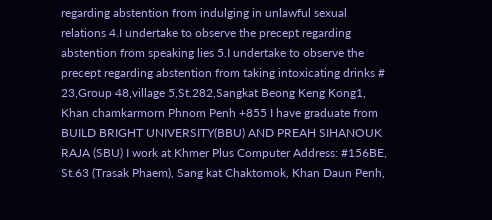regarding abstention from indulging in unlawful sexual relations 4.I undertake to observe the precept regarding abstention from speaking lies 5.I undertake to observe the precept regarding abstention from taking intoxicating drinks # 23,Group 48,village 5,St.282,Sangkat Beong Keng Kong1, Khan chamkarmorn Phnom Penh +855 I have graduate from BUILD BRIGHT UNIVERSITY(BBU) AND PREAH SIHANOUK RAJA (SBU) I work at Khmer Plus Computer Address: #156BE, St.63 (Trasak Phaem), Sang kat Chaktomok, Khan Daun Penh,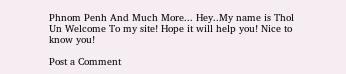Phnom Penh And Much More... Hey..My name is Thol Un Welcome To my site! Hope it will help you! Nice to know you!

Post a Comment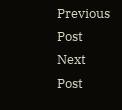Previous Post Next Post